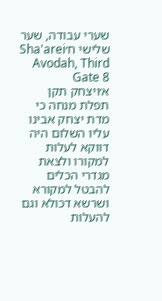שערי עבודה, שער שלישי ח׳Sha'arei Avodah, Third Gate 8
א׳ויצחק תקן תפלת מנחה כי מדת יצחק אבינו עליו השלום היה דווקא לעלות למקורו ולצאת מגדרי הכלים להבטל למקורא ושרשא דכולא וגם להעלות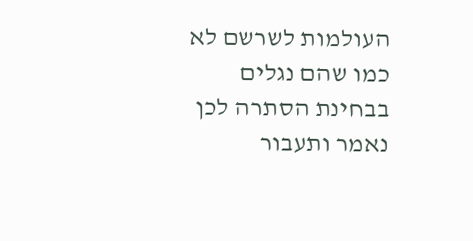העולמות לשרשם לא כמו שהם נגלים בבחינת הסתרה לכן נאמר ותעבור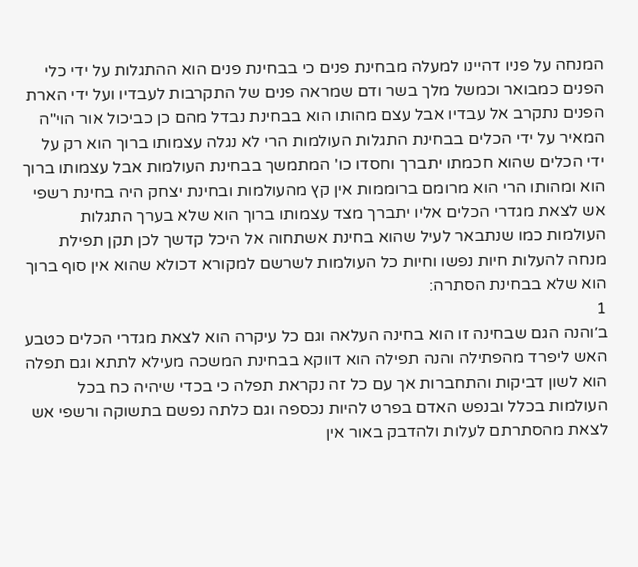המנחה על פניו דהיינו למעלה מבחינת פנים כי בבחינת פנים הוא ההתגלות על ידי כלי הפנים כמבואר וכמשל מלך בשר ודם שמראה פנים של התקרבות לעבדיו ועל ידי הארת הפנים נתקרב אל עבדיו אבל עצם מהותו הוא בבחינת נבדל מהם כן כביכול אור הוי"ה המאיר על ידי הכלים בבחינת התגלות העולמות הרי לא נגלה עצמותו ברוך הוא רק על ידי הכלים שהוא חכמתו יתברך וחסדו כו' המתמשך בבחינת העולמות אבל עצמותו ברוך הוא ומהותו הרי הוא מרומם ברוממות אין קץ מהעולמות ובחינת יצחק היה בחינת רשפי אש לצאת מגדרי הכלים אליו יתברך מצד עצמותו ברוך הוא שלא בערך התגלות העולמות כמו שנתבאר לעיל שהוא בחינת אשתחוה אל היכל קדשך לכן תקן תפילת מנחה להעלות חיות נפשו וחיות כל העולמות לשרשם למקורא דכולא שהוא אין סוף ברוך הוא שלא בבחינת הסתרה:
1
ב׳והנה הגם שבחינה זו הוא בחינה העלאה וגם כל עיקרה הוא לצאת מגדרי הכלים כטבע האש ליפרד מהפתילה והנה תפילה הוא דווקא בבחינת המשכה מעילא לתתא וגם תפלה הוא לשון דביקות והתחברות אך עם כל זה נקראת תפלה כי בכדי שיהיה כח בכל העולמות בכלל ובנפש האדם בפרט להיות נכספה וגם כלתה נפשם בתשוקה ורשפי אש לצאת מהסתרתם לעלות ולהדבק באור אין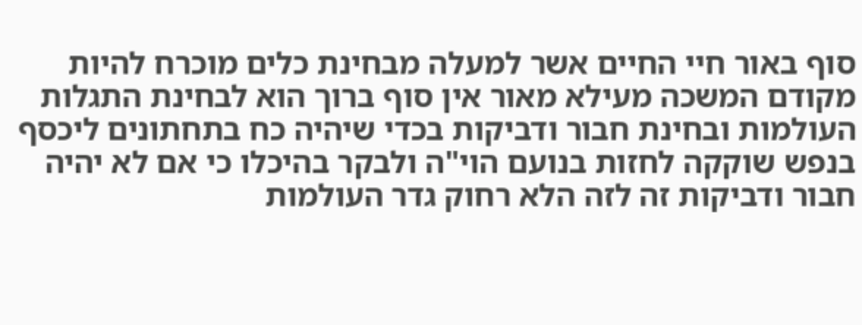סוף באור חיי החיים אשר למעלה מבחינת כלים מוכרח להיות מקודם המשכה מעילא מאור אין סוף ברוך הוא לבחינת התגלות העולמות ובחינת חבור ודביקות בכדי שיהיה כח בתחתונים ליכסף בנפש שוקקה לחזות בנועם הוי"ה ולבקר בהיכלו כי אם לא יהיה חבור ודביקות זה לזה הלא רחוק גדר העולמות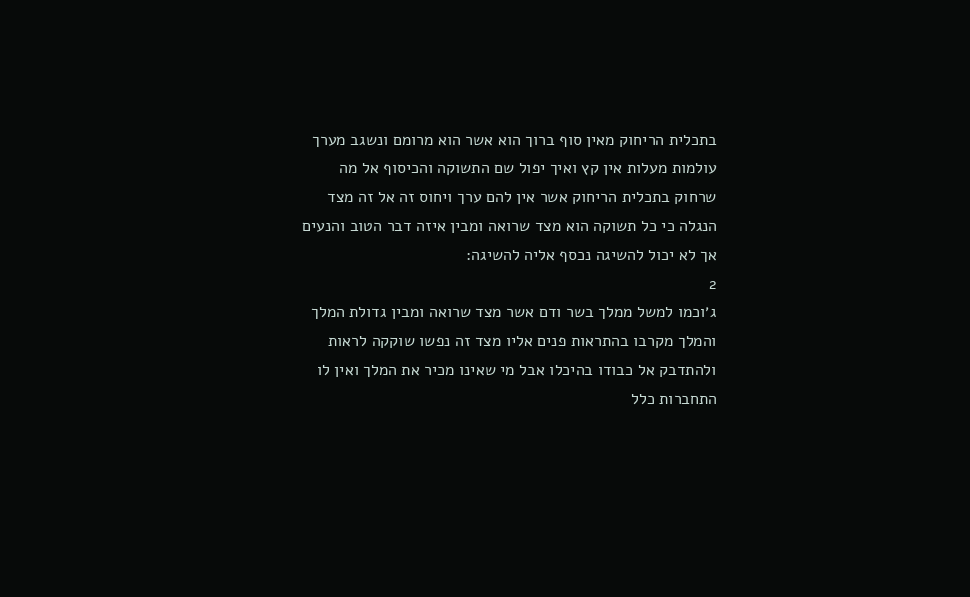בתכלית הריחוק מאין סוף ברוך הוא אשר הוא מרומם ונשגב מערך עולמות מעלות אין קץ ואיך יפול שם התשוקה והכיסוף אל מה שרחוק בתכלית הריחוק אשר אין להם ערך ויחוס זה אל זה מצד הנגלה כי כל תשוקה הוא מצד שרואה ומבין איזה דבר הטוב והנעים אך לא יכול להשיגה נכסף אליה להשיגה:
2
ג׳וכמו למשל ממלך בשר ודם אשר מצד שרואה ומבין גדולת המלך והמלך מקרבו בהתראות פנים אליו מצד זה נפשו שוקקה לראות ולהתדבק אל כבודו בהיכלו אבל מי שאינו מכיר את המלך ואין לו התחברות כלל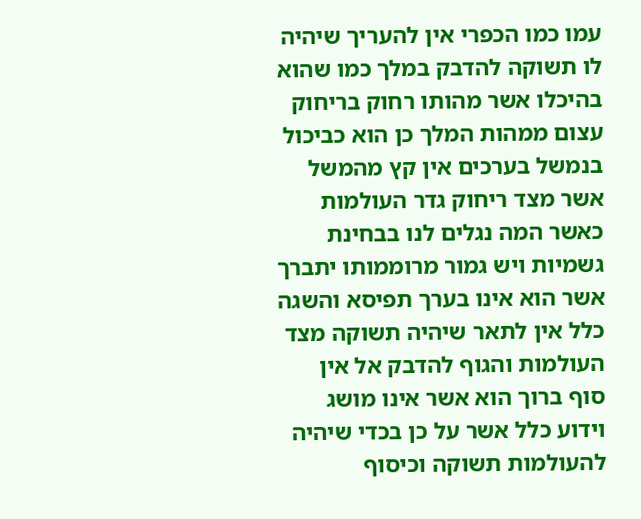עמו כמו הכפרי אין להעריך שיהיה לו תשוקה להדבק במלך כמו שהוא בהיכלו אשר מהותו רחוק בריחוק עצום ממהות המלך כן הוא כביכול בנמשל בערכים אין קץ מהמשל אשר מצד ריחוק גדר העולמות כאשר המה נגלים לנו בבחינת גשמיות ויש גמור מרוממותו יתברך אשר הוא אינו בערך תפיסא והשגה כלל אין לתאר שיהיה תשוקה מצד העולמות והגוף להדבק אל אין סוף ברוך הוא אשר אינו מושג וידוע כלל אשר על כן בכדי שיהיה להעולמות תשוקה וכיסוף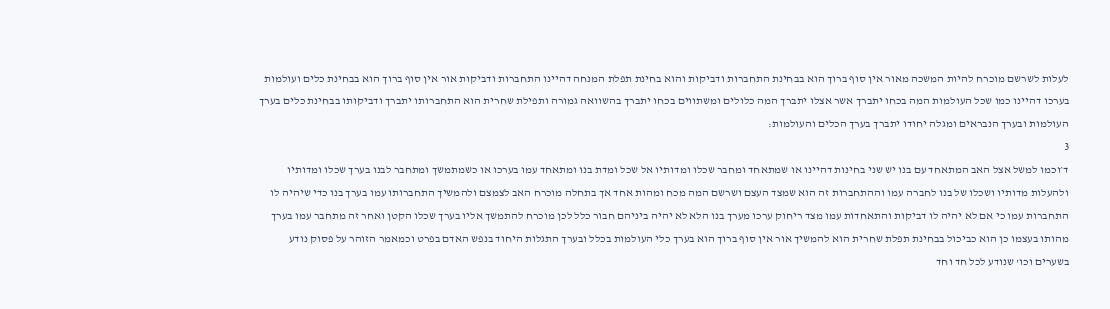לעלות לשרשם מוכרח להיות המשכה מאור אין סוף ברוך הוא בבחינת התחברות ודביקות והוא בחינת תפלת המנחה דהיינו התחברות ודביקות אור אין סוף ברוך הוא בבחינת כלים ועולמות בערכו דהיינו כמו שכל העולמות המה בכחו יתברך אשר אצלו יתברך המה כלולים ומשתווים בכחו יתברך בהשוואה גמורה ותפילת שחרית הוא התחברותו יתברך ודביקותו בבחינת כלים בערך העולמות ובערך הנבראים ומגלה יחודו יתברך בערך הכלים והעולמות:
3
ד׳וכמו למשל אצל האב המתאחד עם בנו יש שני בחינות דהיינו או שמתאחד ומחבר שכלו ומדותיו אל שכל ומדת בנו ומתאחד עמו בערכו או כשמתמשך ומתחבר לבנו בערך שכלו ומדותיו ולהעלות מדותיו ושכלו של בנו לחברה עמו וההתחברות זה הוא שמצד העצם ושרשם המה מכח ומהות אחד אך בתחלה מוכרח האב לצמצם ולהמשיך התחברותו עמו בערך בנו כדי שיהיה לו התחברות עמו כי אם לא יהיה לו דביקות והתאחדות עמו מצד ריחוק ערכו מערך בנו הלא לא יהיה ביניהם חבור כלל לכן מוכרח להתמשך אליו בערך שכלו הקטן ואחר זה מתחבר עמו בערך מהותו בעצמו כן הוא כביכול בבחינת תפלת שחרית הוא להמשיך אור אין סוף ברוך הוא בערך כלי העולמות בכלל ובערך התגלות היחוד בנפש האדם בפרט וכמאמר הזוהר על פסוק נודע בשערים וכו' שנודע לכל חד וחד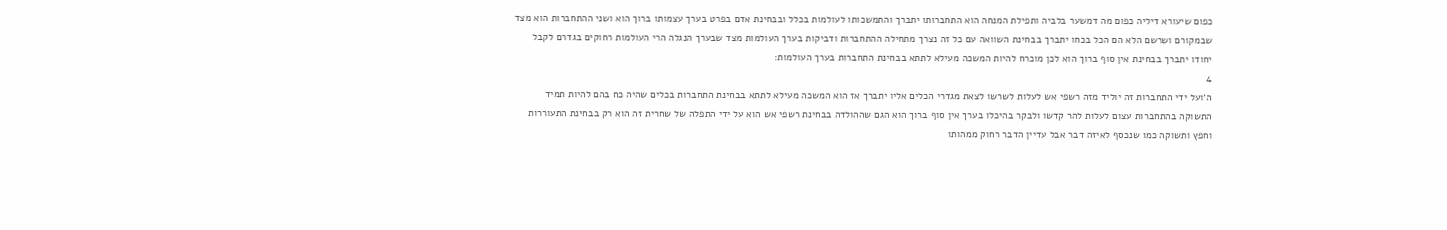כפום שיעורא דיליה כפום מה דמשער בלביה ותפילת המנחה הוא התחברותו יתברך והתמשכותו לעולמות בכלל ובבחינת אדם בפרט בערך עצמותו ברוך הוא ושני ההתחברות הוא מצד שבמקורם ושרשם הלא הם הכל בכחו יתברך בבחינת השוואה עם כל זה נצרך מתחילה ההתחברות ודביקות בערך העולמות מצד שבערך הנגלה הרי העולמות רחוקים בגדרם לקבל יחודו יתברך בבחינת אין סוף ברוך הוא לכן מוכרח להיות המשכה מעילא לתתא בבחינת התחברות בערך העולמות:
4
ה׳ועל ידי התחברות זה יוליד מזה רשפי אש לעלות לשרשו לצאת מגדרי הכלים אליו יתברך אז הוא המשכה מעילא לתתא בבחינת התחברות בכלים שהיה כח בהם להיות תמיד התשוקה בהתחברות עצום לעלות להר קדשו ולבקר בהיכלו בערך אין סוף ברוך הוא הגם שההולדה בבחינת רשפי אש הוא על ידי התפלה של שחרית זה הוא רק בבחינת התעוררות וחפץ ותשוקה כמו שנכסף לאיזה דבר אבל עדיין הדבר רחוק ממהותו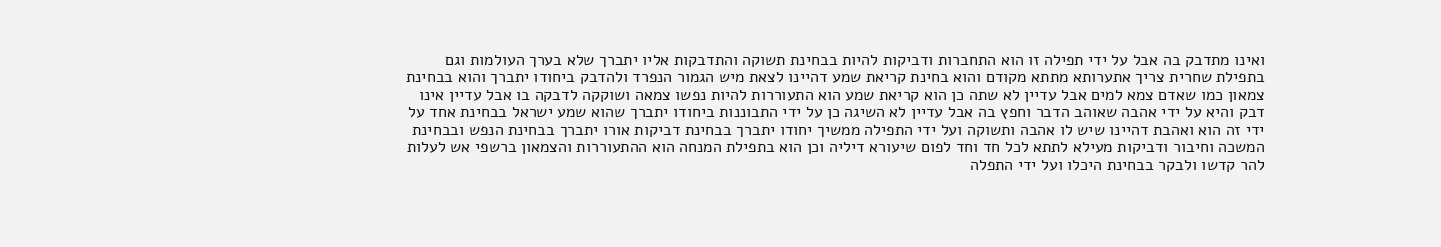ואינו מתדבק בה אבל על ידי תפילה זו הוא התחברות ודביקות להיות בבחינת תשוקה והתדבקות אליו יתברך שלא בערך העולמות וגם בתפילת שחרית צריך אתערותא מתתא מקודם והוא בחינת קריאת שמע דהיינו לצאת מיש הגמור הנפרד ולהדבק ביחודו יתברך והוא בבחינת צמאון כמו שאדם צמא למים אבל עדיין לא שתה כן הוא קריאת שמע הוא התעוררות להיות נפשו צמאה ושוקקה לדבקה בו אבל עדיין אינו דבק והיא על ידי אהבה שאוהב הדבר וחפץ בה אבל עדיין לא השיגה כן על ידי התבוננות ביחודו יתברך שהוא שמע ישראל בבחינת אחד על ידי זה הוא ואהבת דהיינו שיש לו אהבה ותשוקה ועל ידי התפילה ממשיך יחודו יתברך בבחינת דביקות אורו יתברך בבחינת הנפש ובבחינת המשכה וחיבור ודביקות מעילא לתתא לכל חד וחד לפום שיעורא דיליה וכן הוא בתפילת המנחה הוא ההתעוררות והצמאון ברשפי אש לעלות להר קדשו ולבקר בבחינת היכלו ועל ידי התפלה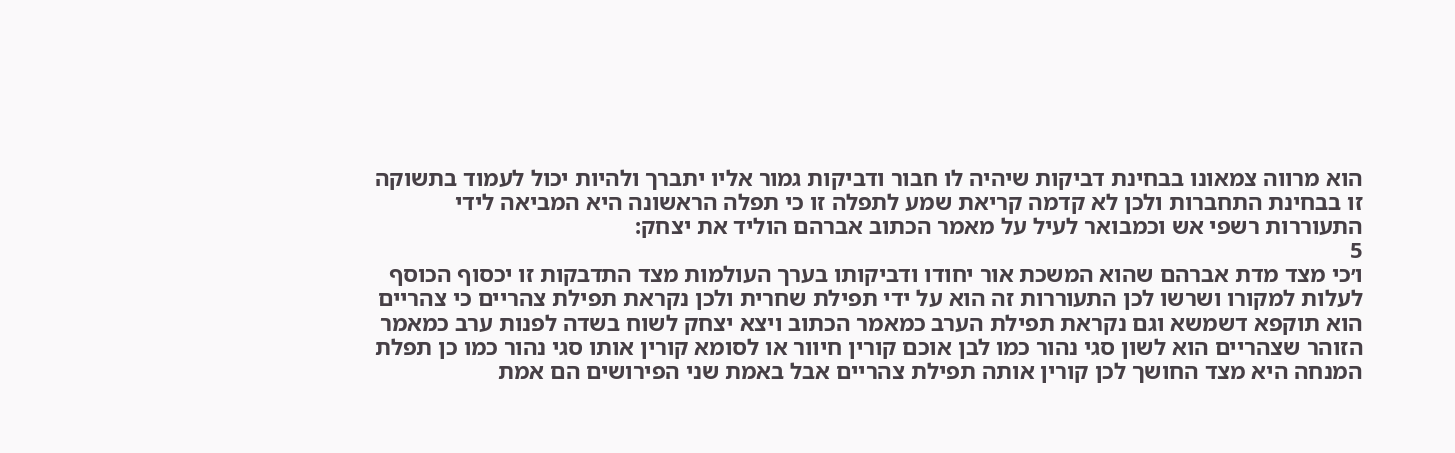הוא מרווה צמאונו בבחינת דביקות שיהיה לו חבור ודביקות גמור אליו יתברך ולהיות יכול לעמוד בתשוקה זו בבחינת התחברות ולכן לא קדמה קריאת שמע לתפלה זו כי תפלה הראשונה היא המביאה לידי התעוררות רשפי אש וכמבואר לעיל על מאמר הכתוב אברהם הוליד את יצחק:
5
ו׳כי מצד מדת אברהם שהוא המשכת אור יחודו ודביקותו בערך העולמות מצד התדבקות זו יכסוף הכוסף לעלות למקורו ושרשו לכן התעוררות זה הוא על ידי תפילת שחרית ולכן נקראת תפילת צהריים כי צהריים הוא תוקפא דשמשא וגם נקראת תפילת הערב כמאמר הכתוב ויצא יצחק לשוח בשדה לפנות ערב כמאמר הזוהר שצהריים הוא לשון סגי נהור כמו לבן אוכם קורין חיוור או לסומא קורין אותו סגי נהור כמו כן תפלת המנחה היא מצד החושך לכן קורין אותה תפילת צהריים אבל באמת שני הפירושים הם אמת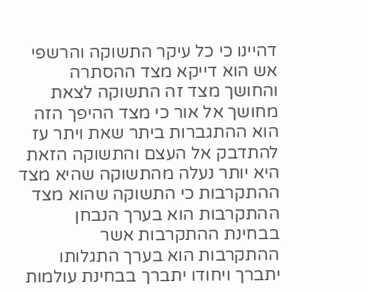דהיינו כי כל עיקר התשוקה והרשפי אש הוא דייקא מצד ההסתרה והחושך מצד זה התשוקה לצאת מחושך אל אור כי מצד ההיפך הזה הוא ההתגברות ביתר שאת ויתר עז להתדבק אל העצם והתשוקה הזאת היא יותר נעלה מהתשוקה שהיא מצד ההתקרבות כי התשוקה שהוא מצד ההתקרבות הוא בערך הנבחן בבחינת ההתקרבות אשר ההתקרבות הוא בערך התגלותו יתברך ויחודו יתברך בבחינת עולמות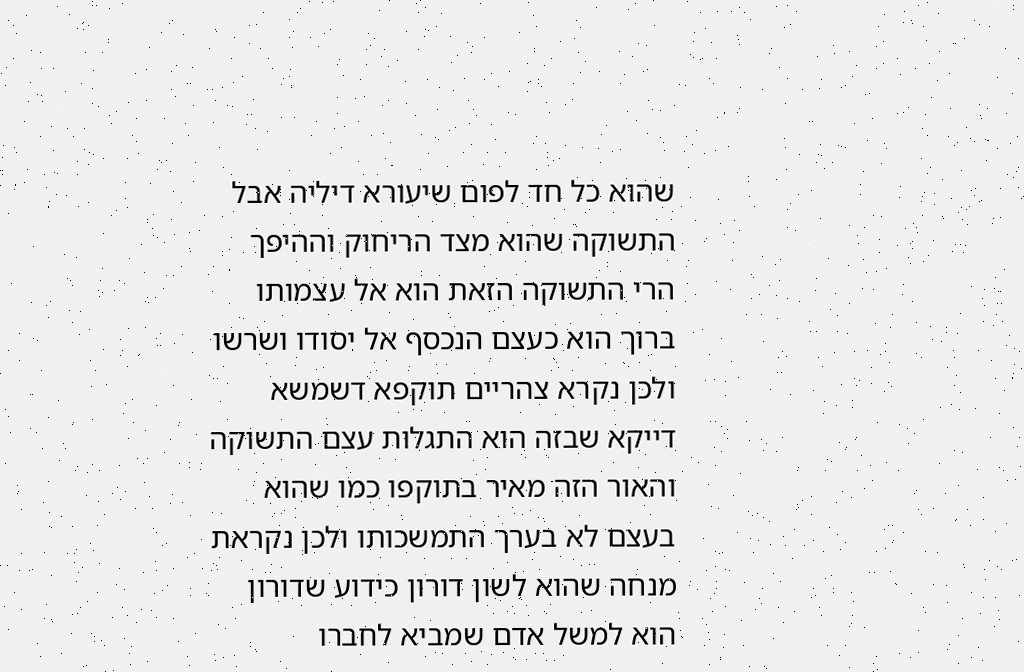שהוא כל חד לפום שיעורא דיליה אבל התשוקה שהוא מצד הריחוק וההיפך הרי התשוקה הזאת הוא אל עצמותו ברוך הוא כעצם הנכסף אל יסודו ושרשו ולכן נקרא צהריים תוקפא דשמשא דייקא שבזה הוא התגלות עצם התשוקה והאור הזה מאיר בתוקפו כמו שהוא בעצם לא בערך התמשכותו ולכן נקראת מנחה שהוא לשון דורון כידוע שדורון הוא למשל אדם שמביא לחברו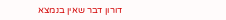דורון דבר שאין בנמצא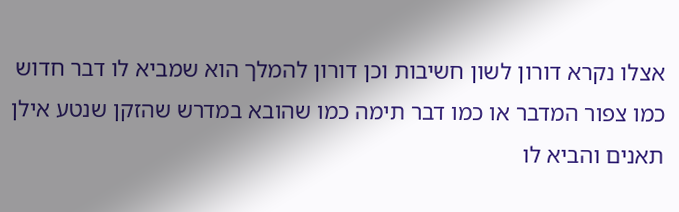אצלו נקרא דורון לשון חשיבות וכן דורון להמלך הוא שמביא לו דבר חדוש כמו צפור המדבר או כמו דבר תימה כמו שהובא במדרש שהזקן שנטע אילן תאנים והביא לו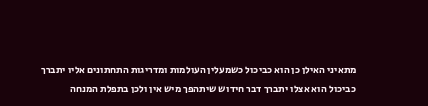מתאיני האילן כן הוא כביכול כשמעלין העולמות ומדריגות התחתונים אליו יתברך כביכול הוא אצלו יתברך דבר חידוש שיתהפך מיש אין ולכן בתפלת המנחה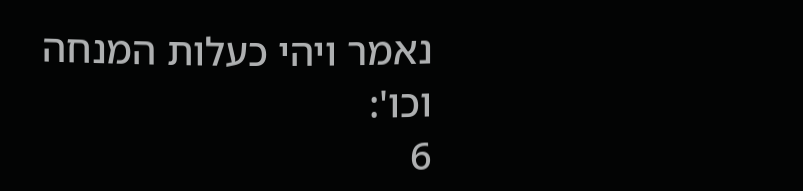נאמר ויהי כעלות המנחה וכו':
6